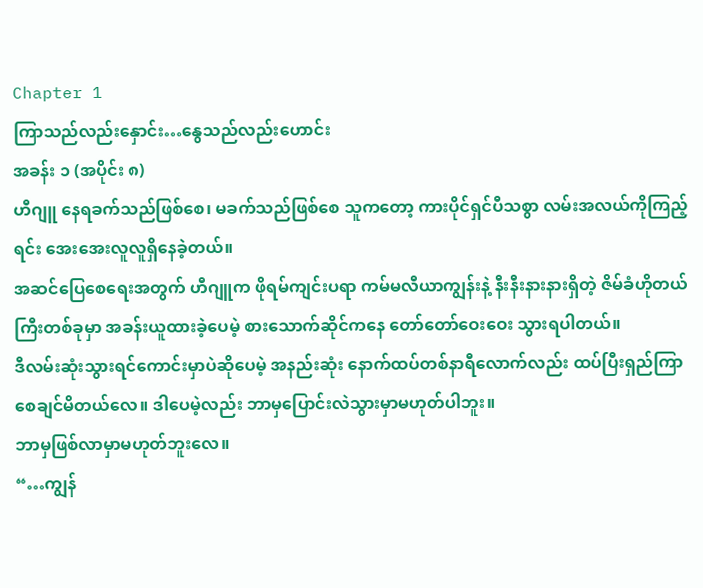Chapter 1
ကြာသည်လည်းနှောင်း…နွေသည်လည်းဟောင်း
အခန်း ၁ (အပိုင်း ၈)
ဟီဂျူ နေရခက်သည်ဖြစ်စေ၊ မခက်သည်ဖြစ်စေ သူကတော့ ကားပိုင်ရှင်ပီသစွာ လမ်းအလယ်ကိုကြည့်ရင်း အေးအေးလူလူရှိနေခဲ့တယ်။
အဆင်ပြေစေရေးအတွက် ဟီဂျူက ဖိုရမ်ကျင်းပရာ ကမ်မလီယာကျွန်းနဲ့ နီးနီးနားနားရှိတဲ့ ဇိမ်ခံဟိုတယ်ကြီးတစ်ခုမှာ အခန်းယူထားခဲ့ပေမဲ့ စားသောက်ဆိုင်ကနေ တော်တော်ဝေးဝေး သွားရပါတယ်။
ဒီလမ်းဆုံးသွားရင်ကောင်းမှာပဲဆိုပေမဲ့ အနည်းဆုံး နောက်ထပ်တစ်နာရီလောက်လည်း ထပ်ပြီးရှည်ကြာစေချင်မိတယ်လေ။ ဒါပေမဲ့လည်း ဘာမှပြောင်းလဲသွားမှာမဟုတ်ပါဘူး။
ဘာမှဖြစ်လာမှာမဟုတ်ဘူးလေ။
“…ကျွန်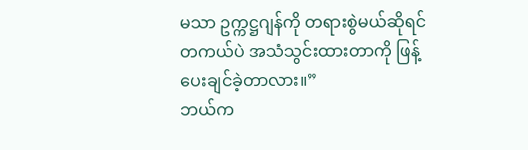မသာ ဥက္ကဋ္ဌဂျန်ကို တရားစွဲမယ်ဆိုရင် တကယ်ပဲ အသံသွင်းထားတာကို ဖြန့်ပေးချင်ခဲ့တာလား။”
ဘယ်က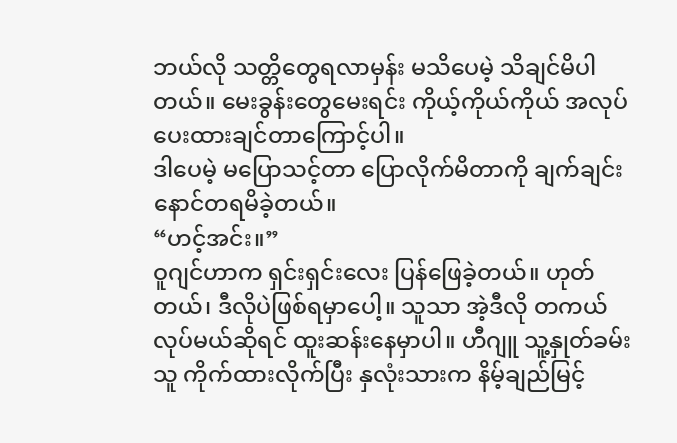ဘယ်လို သတ္တိတွေရလာမှန်း မသိပေမဲ့ သိချင်မိပါတယ်။ မေးခွန်းတွေမေးရင်း ကိုယ့်ကိုယ်ကိုယ် အလုပ်ပေးထားချင်တာကြောင့်ပါ။
ဒါပေမဲ့ မပြောသင့်တာ ပြောလိုက်မိတာကို ချက်ချင်း နောင်တရမိခဲ့တယ်။
“ဟင့်အင်း။”
ဝူဂျင်ဟာက ရှင်းရှင်းလေး ပြန်ဖြေခဲ့တယ်။ ဟုတ်တယ်၊ ဒီလိုပဲဖြစ်ရမှာပေါ့။ သူသာ အဲ့ဒီလို တကယ်လုပ်မယ်ဆိုရင် ထူးဆန်းနေမှာပါ။ ဟီဂျူ သူ့နှုတ်ခမ်းသူ ကိုက်ထားလိုက်ပြီး နှလုံးသားက နိမ့်ချည်မြင့်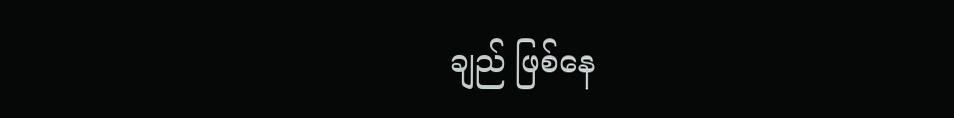ချည် ဖြစ်နေ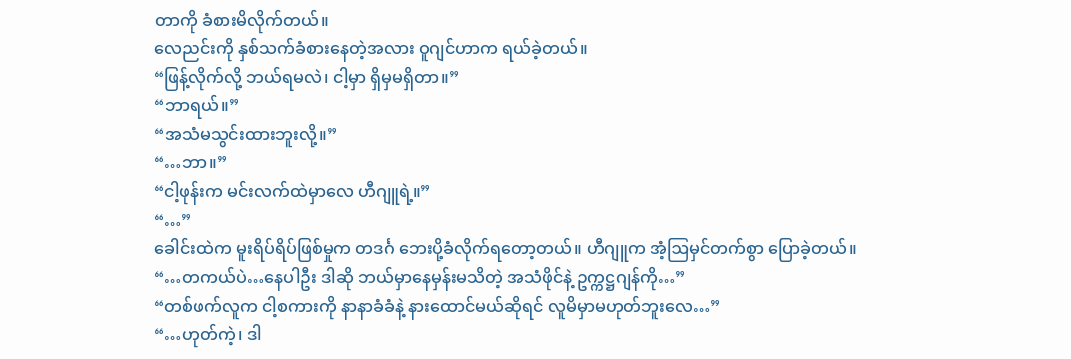တာကို ခံစားမိလိုက်တယ်။
လေညင်းကို နှစ်သက်ခံစားနေတဲ့အလား ဝူဂျင်ဟာက ရယ်ခဲ့တယ်။
“ဖြန့်လိုက်လို့ ဘယ်ရမလဲ၊ ငါ့မှာ ရှိမှမရှိတာ။”
“ဘာရယ်။”
“အသံမသွင်းထားဘူးလို့။”
“…ဘာ။”
“ငါ့ဖုန်းက မင်းလက်ထဲမှာလေ ဟီဂျူရဲ့။”
“…”
ခေါင်းထဲက မူးရိပ်ရိပ်ဖြစ်မှုက တဒင်္ဂ ဘေးပို့ခံလိုက်ရတော့တယ်။ ဟီဂျူက အံ့ဩမှင်တက်စွာ ပြောခဲ့တယ်။
“…တကယ်ပဲ…နေပါဦး ဒါဆို ဘယ်မှာနေမှန်းမသိတဲ့ အသံဖိုင်နဲ့ ဥက္ကဋ္ဌဂျန်ကို…”
“တစ်ဖက်လူက ငါ့စကားကို နာနာခံခံနဲ့ နားထောင်မယ်ဆိုရင် လူမိမှာမဟုတ်ဘူးလေ…”
“…ဟုတ်ကဲ့၊ ဒါ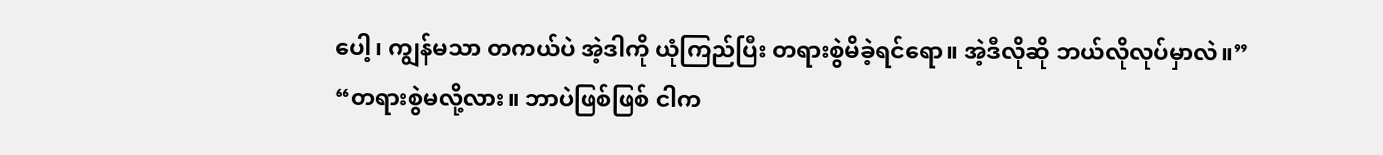ပေါ့၊ ကျွန်မသာ တကယ်ပဲ အဲ့ဒါကို ယုံကြည်ပြီး တရားစွဲမိခဲ့ရင်ရော။ အဲ့ဒီလိုဆို ဘယ်လိုလုပ်မှာလဲ။”
“တရားစွဲမလို့လား။ ဘာပဲဖြစ်ဖြစ် ငါက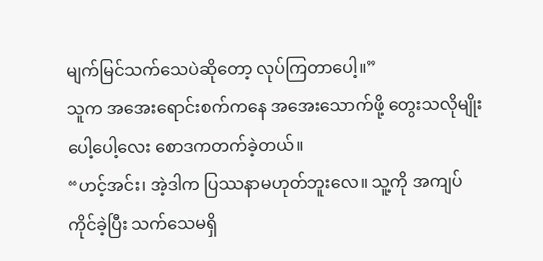မျက်မြင်သက်သေပဲဆိုတော့ လုပ်ကြတာပေါ့။”
သူက အအေးရောင်းစက်ကနေ အအေးသောက်ဖို့ တွေးသလိုမျိုး ပေါ့ပေါ့လေး စောဒကတက်ခဲ့တယ်။
“ဟင့်အင်း၊ အဲ့ဒါက ပြဿနာမဟုတ်ဘူးလေ။ သူ့ကို အကျပ်ကိုင်ခဲ့ပြီး သက်သေမရှိ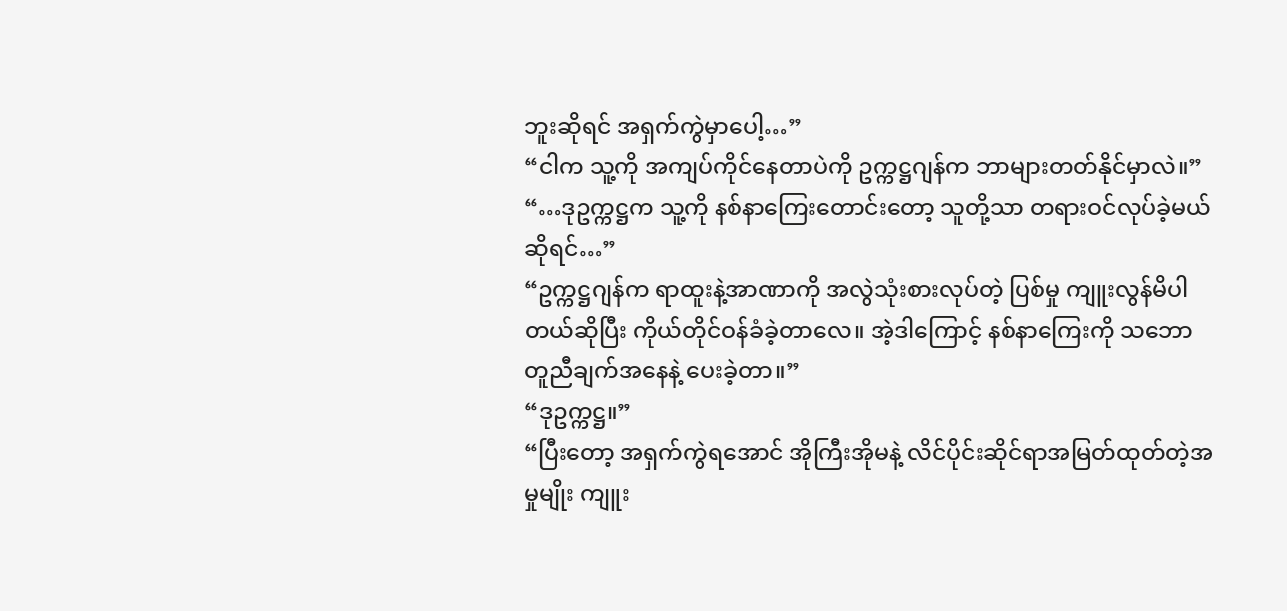ဘူးဆိုရင် အရှက်ကွဲမှာပေါ့…”
“ငါက သူ့ကို အကျပ်ကိုင်နေတာပဲကို ဥက္ကဋ္ဌဂျန်က ဘာများတတ်နိုင်မှာလဲ။”
“…ဒုဥက္ကဋ္ဌက သူ့ကို နစ်နာကြေးတောင်းတော့ သူတို့သာ တရားဝင်လုပ်ခဲ့မယ်ဆိုရင်…”
“ဥက္ကဋ္ဌဂျန်က ရာထူးနဲ့အာဏာကို အလွဲသုံးစားလုပ်တဲ့ ပြစ်မှု ကျူးလွန်မိပါတယ်ဆိုပြီး ကိုယ်တိုင်ဝန်ခံခဲ့တာလေ။ အဲ့ဒါကြောင့် နစ်နာကြေးကို သဘောတူညီချက်အနေနဲ့ ပေးခဲ့တာ။”
“ဒုဥက္ကဋ္ဌ။”
“ပြီးတော့ အရှက်ကွဲရအောင် အိုကြီးအိုမနဲ့ လိင်ပိုင်းဆိုင်ရာအမြတ်ထုတ်တဲ့အမှုမျိုး ကျူး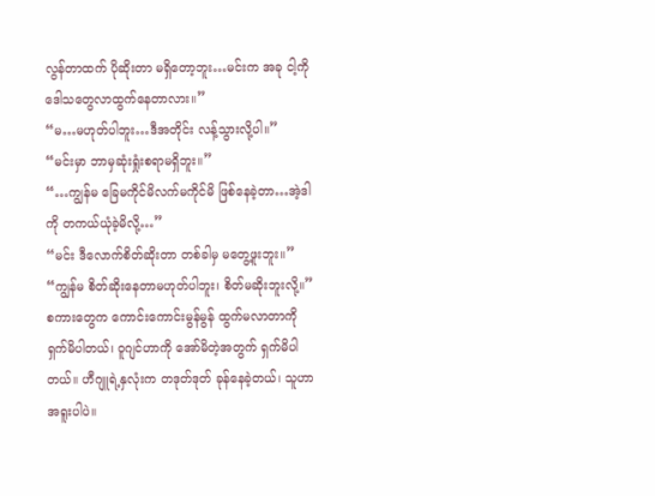လွန်တာထက် ပိုဆိုးတာ မရှိတော့ဘူး…မင်းက အခု ငါ့ကို ဒေါသတွေလာထွက်နေတာလား။”
“မ…မဟုတ်ပါဘူး…ဒီအတိုင်း လန့်သွားလို့ပါ။”
“မင်းမှာ ဘာမှဆုံးရှုံးစရာမရှိဘူး။”
“…ကျွန်မ ခြေမကိုင်မိလက်မကိုင်မိ ဖြစ်နေခဲ့တာ…အဲ့ဒါကို တကယ်ယုံခဲ့မိလို့…”
“မင်း ဒီလောက်စိတ်ဆိုးတာ တစ်ခါမှ မတွေ့ဖူးဘူး။”
“ကျွန်မ စိတ်ဆိုးနေတာမဟုတ်ပါဘူး၊ စိတ်မဆိုးဘူးလို့။”
စကားတွေက ကောင်းကောင်းမွန်မွန် ထွက်မလာတာကို ရှက်မိပါတယ်၊ ဝူဂျင်ဟာကို အော်မိတဲ့အတွက် ရှက်မိပါတယ်။ ဟီဂျူရဲ့နှလုံးက တဒုတ်ဒုတ် ခုန်နေခဲ့တယ်၊ သူဟာ အရူးပါပဲ။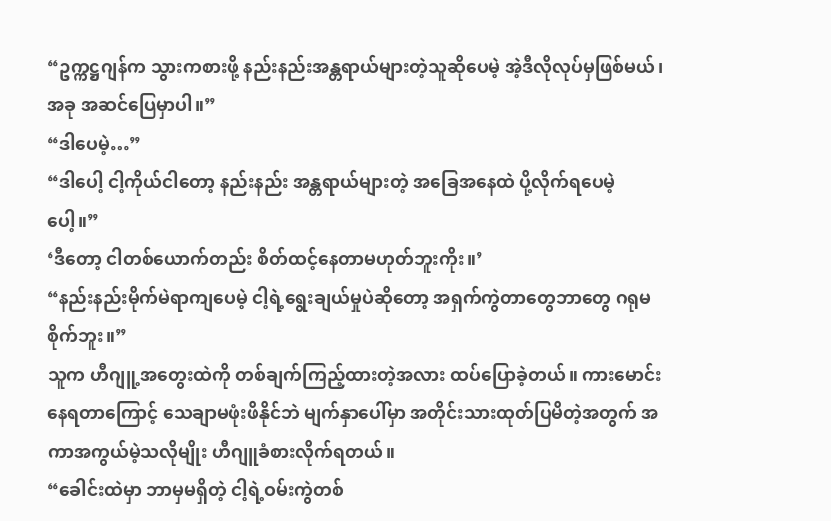“ဥက္ကဋ္ဌဂျန်က သွားကစားဖို့ နည်းနည်းအန္တရာယ်များတဲ့သူဆိုပေမဲ့ အဲ့ဒီလိုလုပ်မှဖြစ်မယ်၊ အခု အဆင်ပြေမှာပါ။”
“ဒါပေမဲ့…”
“ဒါပေါ့ ငါ့ကိုယ်ငါတော့ နည်းနည်း အန္တရာယ်များတဲ့ အခြေအနေထဲ ပို့လိုက်ရပေမဲ့ပေါ့။”
‘ဒီတော့ ငါတစ်ယောက်တည်း စိတ်ထင့်နေတာမဟုတ်ဘူးကိုး။’
“နည်းနည်းမိုက်မဲရာကျပေမဲ့ ငါ့ရဲ့ရွေးချယ်မှုပဲဆိုတော့ အရှက်ကွဲတာတွေဘာတွေ ဂရုမစိုက်ဘူး။”
သူက ဟီဂျူ့အတွေးထဲကို တစ်ချက်ကြည့်ထားတဲ့အလား ထပ်ပြောခဲ့တယ်။ ကားမောင်းနေရတာကြောင့် သေချာမဖုံးဖိနိုင်ဘဲ မျက်နှာပေါ်မှာ အတိုင်းသားထုတ်ပြမိတဲ့အတွက် အကာအကွယ်မဲ့သလိုမျိုး ဟီဂျူခံစားလိုက်ရတယ်။
“ခေါင်းထဲမှာ ဘာမှမရှိတဲ့ ငါ့ရဲ့ဝမ်းကွဲတစ်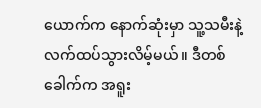ယောက်က နောက်ဆုံးမှာ သူ့သမီးနဲ့ လက်ထပ်သွားလိမ့်မယ်။ ဒီတစ်ခေါက်က အရူး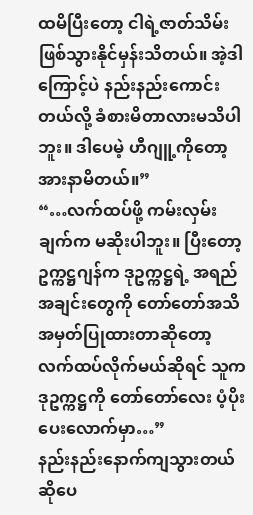ထမိပြီးတော့ ငါရဲ့ဇာတ်သိမ်းဖြစ်သွားနိုင်မှန်းသိတယ်။ အဲ့ဒါကြောင့်ပဲ နည်းနည်းကောင်းတယ်လို့ ခံစားမိတာလားမသိပါဘူး။ ဒါပေမဲ့ ဟီဂျူ့ကိုတော့ အားနာမိတယ်။”
“…လက်ထပ်ဖို့ ကမ်းလှမ်းချက်က မဆိုးပါဘူး။ ပြီးတော့ ဥက္ကဋ္ဌဂျန်က ဒုဥက္ကဋ္ဌရဲ့ အရည်အချင်းတွေကို တော်တော်အသိအမှတ်ပြုထားတာဆိုတော့ လက်ထပ်လိုက်မယ်ဆိုရင် သူက ဒုဥက္ကဋ္ဌကို တော်တော်လေး ပံ့ပိုးပေးလောက်မှာ…”
နည်းနည်းနောက်ကျသွားတယ်ဆိုပေ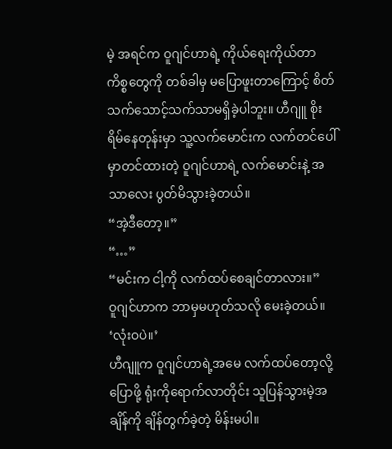မဲ့ အရင်က ဝူဂျင်ဟာရဲ့ ကိုယ်ရေးကိုယ်တာ ကိစ္စတွေကို တစ်ခါမှ မပြောဖူးတာကြောင့် စိတ်သက်သောင့်သက်သာမရှိခဲ့ပါဘူး။ ဟီဂျူ စိုးရိမ်နေတုန်းမှာ သူ့လက်မောင်းက လက်တင်ပေါ်မှာတင်ထားတဲ့ ဝူဂျင်ဟာရဲ့ လက်မောင်းနဲ့ အသာလေး ပွတ်မိသွားခဲ့တယ်။
“အဲ့ဒီတော့။”
“…”
“မင်းက ငါ့ကို လက်ထပ်စေချင်တာလား။”
ဝူဂျင်ဟာက ဘာမှမဟုတ်သလို မေးခဲ့တယ်။
‘လုံးဝပဲ။’
ဟီဂျူက ဝူဂျင်ဟာရဲ့အမေ လက်ထပ်တော့လို့ပြောဖို့ ရုံးကိုရောက်လာတိုင်း သူပြန်သွားမဲ့အချိန်ကို ချိန်တွက်ခဲ့တဲ့ မိန်းမပါ။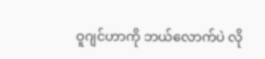ဝူဂျင်ဟာကို ဘယ်လောက်ပဲ လို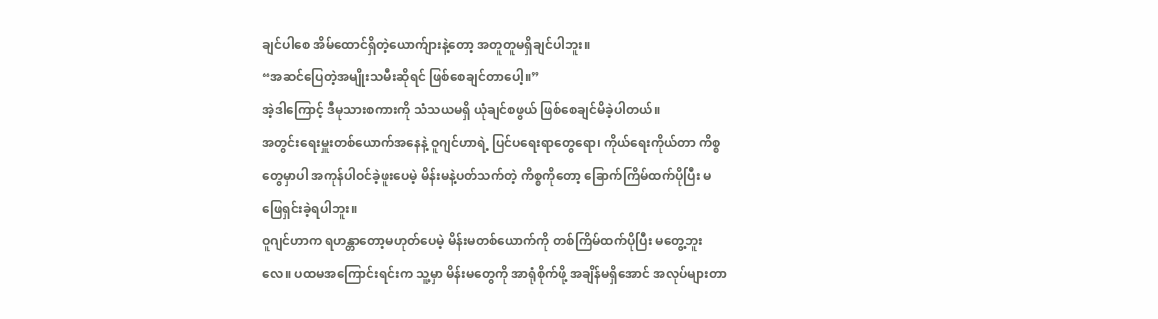ချင်ပါစေ အိမ်ထောင်ရှိတဲ့ယောက်ျားနဲ့တော့ အတူတူမရှိချင်ပါဘူး။
“အဆင်ပြေတဲ့အမျိုးသမီးဆိုရင် ဖြစ်စေချင်တာပေါ့။”
အဲ့ဒါကြောင့် ဒီမုသားစကားကို သံသယမရှိ ယုံချင်စဖွယ် ဖြစ်စေချင်မိခဲ့ပါတယ်။
အတွင်းရေးမှူးတစ်ယောက်အနေနဲ့ ဝူဂျင်ဟာရဲ့ ပြင်ပရေးရာတွေရော၊ ကိုယ်ရေးကိုယ်တာ ကိစ္စတွေမှာပါ အကုန်ပါဝင်ခဲ့ဖူးပေမဲ့ မိန်းမနဲ့ပတ်သက်တဲ့ ကိစ္စကိုတော့ ခြောက်ကြိမ်ထက်ပိုပြီး မဖြေရှင်းခဲ့ရပါဘူး။
ဝူဂျင်ဟာက ရဟန္တာတော့မဟုတ်ပေမဲ့ မိန်းမတစ်ယောက်ကို တစ်ကြိမ်ထက်ပိုပြီး မတွေ့ဘူးလေ။ ပထမအကြောင်းရင်းက သူ့မှာ မိန်းမတွေကို အာရုံစိုက်ဖို့ အချိန်မရှိအောင် အလုပ်များတာ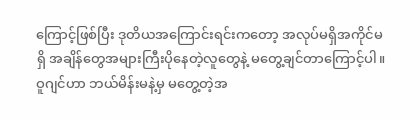ကြောင့်ဖြစ်ပြီး ဒုတိယအကြောင်းရင်းကတော့ အလုပ်မရှိအကိုင်မရှိ အချိန်တွေအများကြီးပိုနေတဲ့လူတွေနဲ့ မတွေ့ချင်တာကြောင့်ပါ။
ဝူဂျင်ဟာ ဘယ်မိန်းမနဲ့မှ မတွေ့တဲ့အ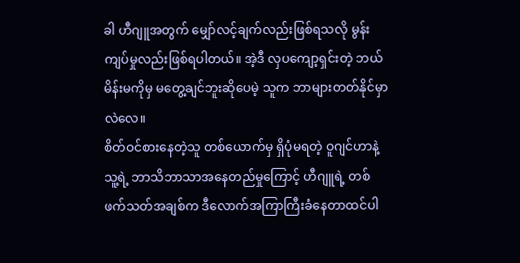ခါ ဟီဂျူအတွက် မျှော်လင့်ချက်လည်းဖြစ်ရသလို မွန်းကျပ်မှုလည်းဖြစ်ရပါတယ်။ အဲ့ဒီ လှပကျော့ရှင်းတဲ့ ဘယ်မိန်းမကိုမှ မတွေ့ချင်ဘူးဆိုပေမဲ့ သူက ဘာများတတ်နိုင်မှာလဲလေ။
စိတ်ဝင်စားနေတဲ့သူ တစ်ယောက်မှ ရှိပုံမရတဲ့ ဝူဂျင်ဟာနဲ့ သူ့ရဲ့ ဘာသိဘာသာအနေတည်မှုကြောင့် ဟီဂျူရဲ့ တစ်ဖက်သတ်အချစ်က ဒီလောက်အကြာကြီးခံနေတာထင်ပါ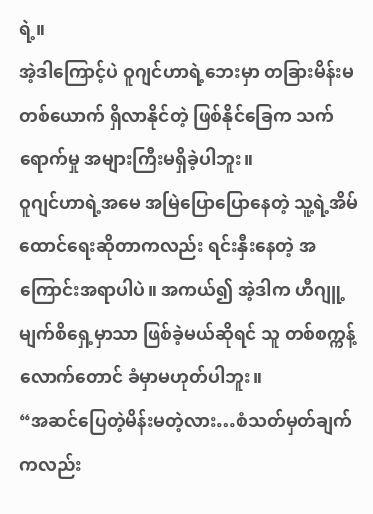ရဲ့။
အဲ့ဒါကြောင့်ပဲ ဝူဂျင်ဟာရဲ့ဘေးမှာ တခြားမိန်းမတစ်ယောက် ရှိလာနိုင်တဲ့ ဖြစ်နိုင်ခြေက သက်ရောက်မှု အများကြီးမရှိခဲ့ပါဘူး။
ဝူဂျင်ဟာရဲ့အမေ အမြဲပြောပြောနေတဲ့ သူ့ရဲ့အိမ်ထောင်ရေးဆိုတာကလည်း ရင်းနှီးနေတဲ့ အကြောင်းအရာပါပဲ။ အကယ်၍ အဲ့ဒါက ဟီဂျူ့မျက်စိရှေ့မှာသာ ဖြစ်ခဲ့မယ်ဆိုရင် သူ တစ်စက္ကန့်လောက်တောင် ခံမှာမဟုတ်ပါဘူး။
“အဆင်ပြေတဲ့မိန်းမတဲ့လား…စံသတ်မှတ်ချက်ကလည်း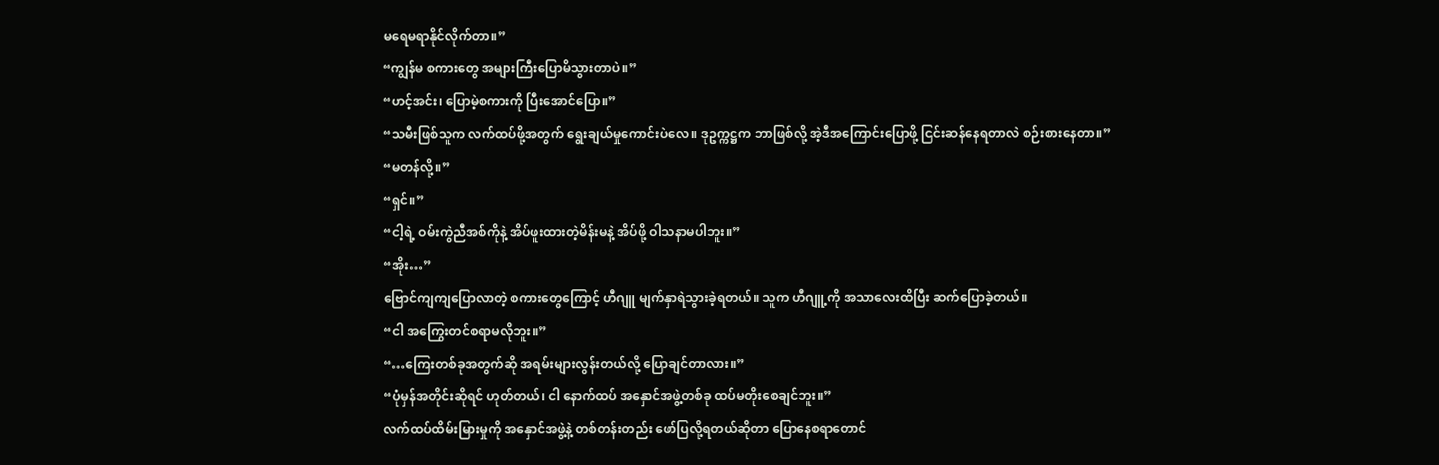မရေမရာနိုင်လိုက်တာ။”
“ကျွန်မ စကားတွေ အများကြီးပြောမိသွားတာပဲ။”
“ဟင့်အင်း၊ ပြောမဲ့စကားကို ပြီးအောင်ပြော။”
“သမီးဖြစ်သူက လက်ထပ်ဖို့အတွက် ရွေးချယ်မှုကောင်းပဲလေ။ ဒုဥက္ကဋ္ဌက ဘာဖြစ်လို့ အဲ့ဒီအကြောင်းပြောဖို့ ငြင်းဆန်နေရတာလဲ စဉ်းစားနေတာ။”
“မတန်လို့။”
“ရှင်။”
“ငါ့ရဲ့ ဝမ်းကွဲညီအစ်ကိုနဲ့ အိပ်ဖူးထားတဲ့မိန်းမနဲ့ အိပ်ဖို့ ဝါသနာမပါဘူး။”
“အိုး…”
ဗြောင်ကျကျပြောလာတဲ့ စကားတွေကြောင့် ဟီဂျူ မျက်နှာရဲသွားခဲ့ရတယ်။ သူက ဟီဂျူ့ကို အသာလေးထိပြီး ဆက်ပြောခဲ့တယ်။
“ငါ အကြွေးတင်စရာမလိုဘူး။”
“…ကြေးတစ်ခုအတွက်ဆို အရမ်းများလွန်းတယ်လို့ ပြောချင်တာလား။”
“ပုံမှန်အတိုင်းဆိုရင် ဟုတ်တယ်၊ ငါ နောက်ထပ် အနှောင်အဖွဲ့တစ်ခု ထပ်မတိုးစေချင်ဘူး။”
လက်ထပ်ထိမ်းမြားမှုကို အနှောင်အဖွဲ့နဲ့ တစ်တန်းတည်း ဖော်ပြလို့ရတယ်ဆိုတာ ပြောနေစရာတောင်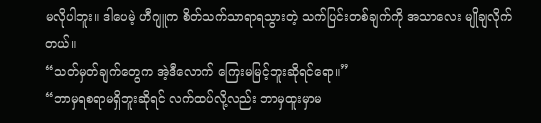မလိုပါဘူး။ ဒါပေမဲ့ ဟီဂျူက စိတ်သက်သာရာရသွားတဲ့ သက်ပြင်းတစ်ချက်ကို အသာလေး မျိုချလိုက်တယ်။
“သတ်မှတ်ချက်တွေက အဲ့ဒီလောက် ကြေးမမြင့်ဘူးဆိုရင်ရော။”
“ဘာမှရစရာမရှိဘူးဆိုရင် လက်ထပ်လို့လည်း ဘာမှထူးမှာမ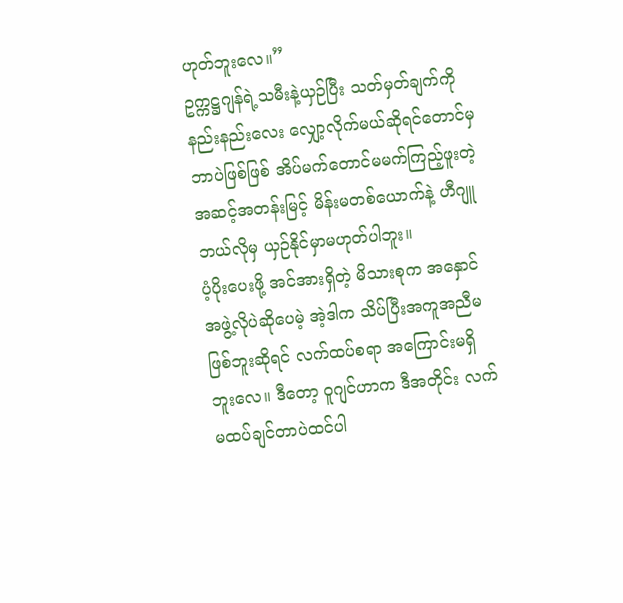ဟုတ်ဘူးလေ။”
ဥက္ကဋ္ဌဂျန်ရဲ့သမီးနဲ့ယှဉ်ပြီး သတ်မှတ်ချက်ကို နည်းနည်းလေး လျှော့လိုက်မယ်ဆိုရင်တောင်မှ ဘာပဲဖြစ်ဖြစ် အိပ်မက်တောင်မမက်ကြည့်ဖူးတဲ့ အဆင့်အတန်းမြင့် မိန်းမတစ်ယောက်နဲ့ ဟီဂျူ ဘယ်လိုမှ ယှဉ်နိုင်မှာမဟုတ်ပါဘူး။
ပံ့ပိုးပေးဖို့ အင်အားရှိတဲ့ မိသားစုက အနှောင်အဖွဲ့လိုပဲဆိုပေမဲ့ အဲ့ဒါက သိပ်ပြီးအကူအညီမဖြစ်ဘူးဆိုရင် လက်ထပ်စရာ အကြောင်းမရှိဘူးလေ။ ဒီတော့ ဝူဂျင်ဟာက ဒီအတိုင်း လက်မထပ်ချင်တာပဲထင်ပါ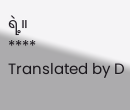ရဲ့။
****
Translated by D